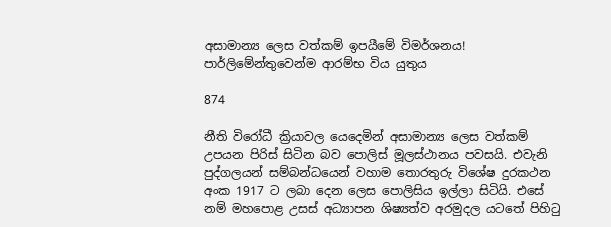අසාමාන්‍ය ලෙස වත්කම් ඉපයීමේ විමර්ශනය! පාර්ලිමේන්තුවෙන්ම ආරම්භ විය යුතුය

874

නීති විරෝධී ක්‍රියාවල යෙදෙමින් අසාමාන්‍ය ලෙස වත්කම් උපයන පිරිස් සිටින බව පොලිස් මූලස්ථානය පවසයි. එවැනි පුද්ගලයන් සම්බන්ධයෙන් වහාම තොරතුරු විශේෂ දුරකථන අංක 1917 ට ලබා දෙන ලෙස පොලිසිය ඉල්ලා සිටියි. එසේ නම් මහපොළ උසස් අධ්‍යාපන ශිෂ්‍යත්ව අරමුදල යටතේ පිහිටු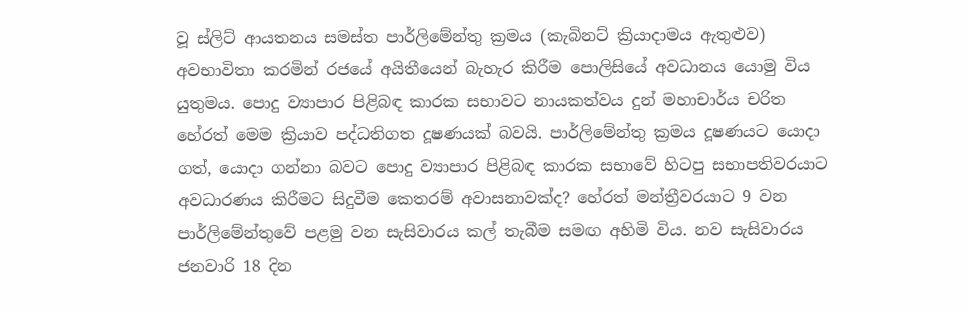වූ ස්ලිට් ආයතනය සමස්ත පාර්ලිමේන්තු ක්‍රමය (කැබිනට් ක්‍රියාදාමය ඇතුළුව) අවභාවිතා කරමින් රජයේ අයිතීයෙන් බැහැර කිරීම පොලිසියේ අවධානය යොමු විය යුතුමය. පොදු ව්‍යාපාර පිළිබඳ කාරක සභාවට නායකත්වය දුන් මහාචාර්ය චරිත හේරත් මෙම ක්‍රියාව පද්ධතිගත දූෂණයක් බවයි. පාර්ලිමේන්තු ක්‍රමය දූෂණයට යොදා ගත්, යොදා ගන්නා බවට පොදු ව්‍යාපාර පිළිබඳ කාරක සභාවේ හිටපු සභාපතිවරයාට අවධාරණය කිරීමට සිදුවීම කෙතරම් අවාසනාවක්ද? හේරත් මන්ත්‍රීවරයාට 9 වන පාර්ලිමේන්තුවේ පළමු වන සැසිවාරය කල් තැබීම සමඟ අහිමි විය. නව සැසිවාරය ජනවාරි 18 දින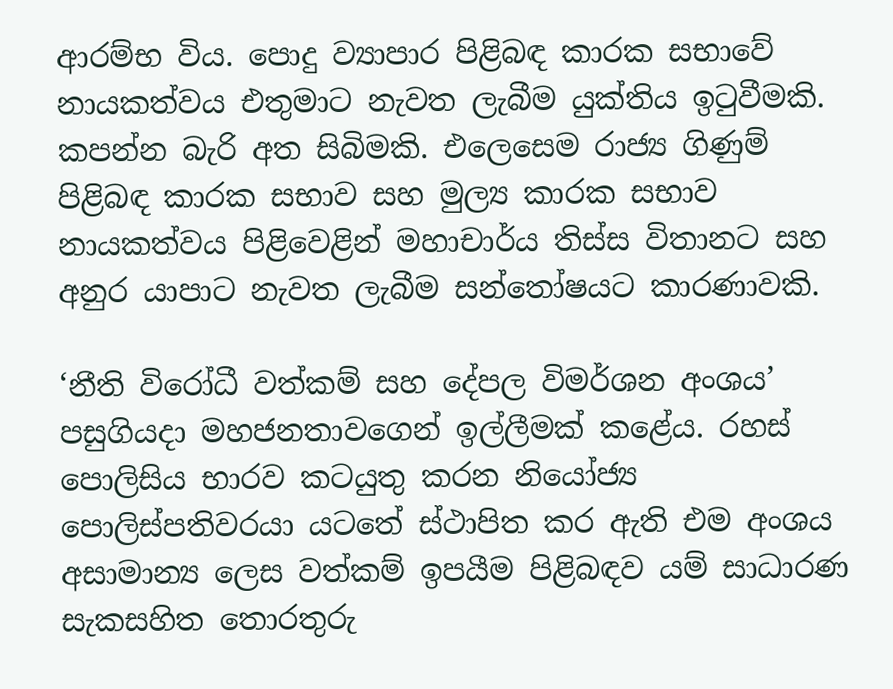ආරම්භ විය. පොදු ව්‍යාපාර පිළිබඳ කාරක සභාවේ නායකත්වය එතුමාට නැවත ලැබීම යුක්තිය ඉටුවීමකි. කපන්න බැරි අත සිබිමකි. එලෙසෙම රාජ්‍ය ගිණුම් පිළිබඳ කාරක සභාව සහ මුල්‍ය කාරක සභාව නායකත්වය පිළිවෙළින් මහාචාර්ය තිස්ස විතානට සහ අනුර යාපාට නැවත ලැබීම සන්තෝෂයට කාරණාවකි.

‘නීති විරෝධී වත්කම් සහ දේපල විමර්ශන අංශය’ පසුගියදා මහජනතාවගෙන් ඉල්ලීමක් කළේය. රහස් පොලිසිය භාරව කටයුතු කරන නියෝජ්‍ය පොලිස්පතිවරයා යටතේ ස්ථාපිත කර ඇති එම අංශය අසාමාන්‍ය ලෙස වත්කම් ඉපයීම පිළිබඳව යම් සාධාරණ සැකසහිත තොරතුරු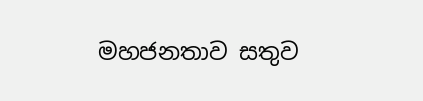මහජනතාව සතුව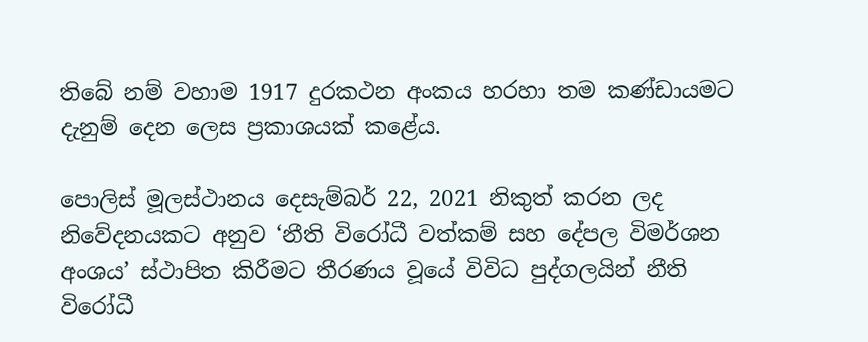තිබේ නම් වහාම 1917 දුරකථන අංකය හරහා තම කණ්ඩායමට දැනුම් දෙන ලෙස ප්‍රකාශයක් කළේය.

පොලිස් මූලස්ථානය දෙසැම්බර් 22, 2021 නිකුත් කරන ලද නිවේදනයකට අනුව ‘නීති විරෝධී වත්කම් සහ දේපල විමර්ශන අංශය’ ස්ථාපිත කිරීමට තීරණය වූයේ විවිධ පුද්ගලයින් නීති විරෝධී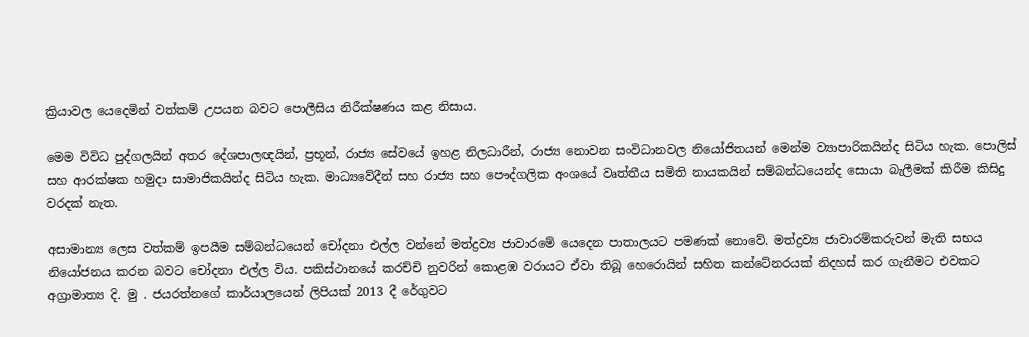ක්‍රියාවල යෙදෙමින් වත්කම් උපයන බවට පොලීසිය නිරීක්ෂණය කළ නිසාය.

මෙම විවිධ පුද්ගලයින් අතර දේශපාලඥයින්, ප්‍රභූන්, රාජ්‍ය සේවයේ ඉහළ නිලධාරීන්, රාජ්‍ය නොවන සංවිධානවල නියෝජිතයන් මෙන්ම ව්‍යාපාරිකයින්ද සිටිය හැක. පොලිස් සහ ආරක්ෂක හමුදා සාමාජිකයින්ද සිටිය හැක. මාධ්‍යවේදීන් සහ රාජ්‍ය සහ පෞද්ගලික අංශයේ වෘත්තීය සමිති නායකයින් සම්බන්ධයෙන්ද සොයා බැලීමක් කිරීම කිසිදු වරදක් නැත.

අසාමාන්‍ය ලෙස වත්කම් ඉපයීම සම්බන්ධයෙන් චෝදනා එල්ල වන්නේ මත්ද්‍රව්‍ය ජාවාරමේ යෙදෙන පාතාලයට පමණක් නොවේ. මත්ද්‍රව්‍ය ජාවාරම්කරුවන් මැති සභය නියෝජනය කරන බවට චෝදනා එල්ල විය. පකිස්ථානයේ කරච්චි නුවරින් කොළඹ වරායට ඒවා තිබූ හෙරොයින් සහිත කන්ටේනරයක් නිදහස් කර ගැනීමට එවකට අග්‍රාමාත්‍ය දි. මු . ජයරත්නගේ කාර්යාලයෙන් ලිපියක් 2013 දී රේගුවට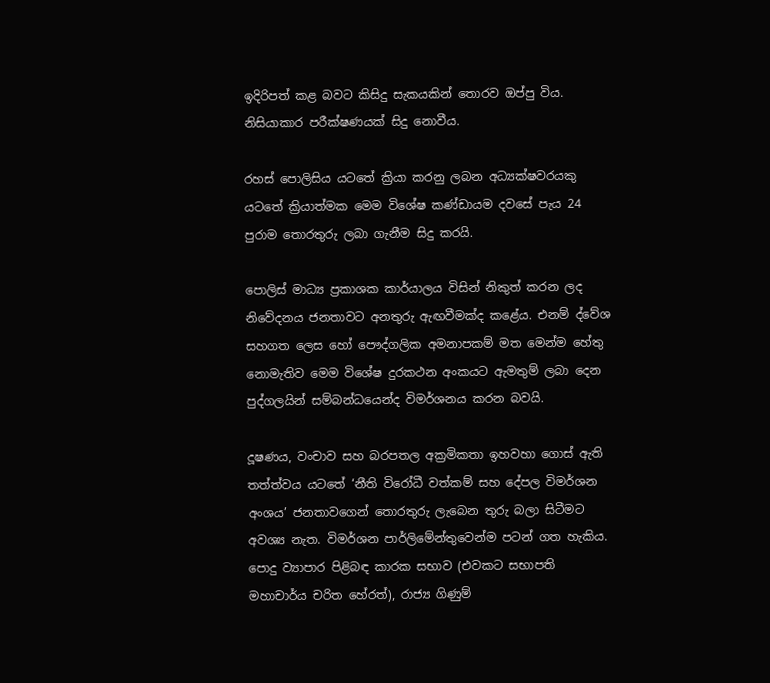ඉදිරිපත් කළ බවට කිසිදු සැකයකින් තොරව ඔප්පු විය. නිසියාකාර පරීක්ෂණයක් සිදු නොවීය.

රහස් පොලිසිය යටතේ ක්‍රියා කරනු ලබන අධ්‍යක්ෂවරයකු යටතේ ක්‍රියාත්මක මෙම විශේෂ කණ්ඩායම දවසේ පැය 24 පුරාම තොරතුරු ලබා ගැනීම සිදු කරයි.

පොලිස් මාධ්‍ය ප්‍රකාශක කාර්යාලය විසින් නිකුත් කරන ලද නිවේදනය ජනතාවට අනතුරු ඇඟවීමක්ද කළේය. එනම් ද්වේශ සහගත ලෙස හෝ පෞද්ගලික අමනාපකම් මත මෙන්ම හේතු නොමැතිව මෙම විශේෂ දුරකථන අංකයට ඇමතුම් ලබා දෙන පුද්ගලයින් සම්බන්ධයෙන්ද විමර්ශනය කරන බවයි.

දූෂණය, වංචාව සහ බරපතල අක්‍රමිකතා ඉහවහා ගොස් ඇති තත්ත්වය යටතේ ‘නීති විරෝධී වත්කම් සහ දේපල විමර්ශන අංශය’ ජනතාවගෙන් තොරතුරු ලැබෙන තුරු බලා සිටීමට අවශ්‍ය නැත. විමර්ශන පාර්ලිමේන්තුවෙන්ම පටන් ගත හැකිය. පොදු ව්‍යාපාර පිළිබඳ කාරක සභාව (එවකට සභාපති මහාචාර්ය චරිත හේරත්), රාජ්‍ය ගිණුම්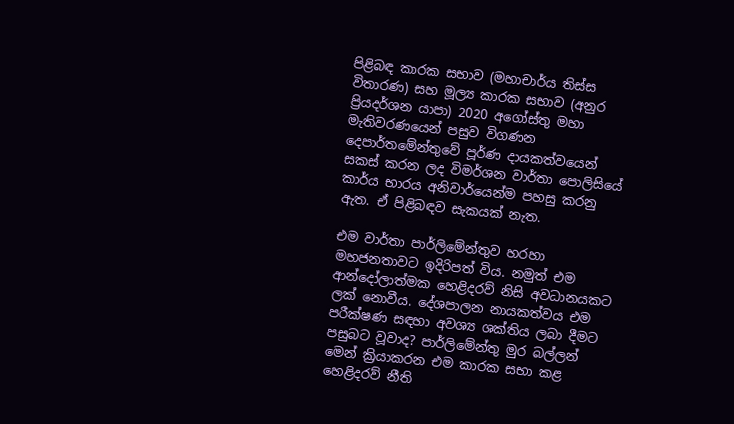පිළිබඳ කාරක සභාව (මහාචාර්ය තිස්ස විතාරණ) සහ මූල්‍ය කාරක සභාව (අනුර ප්‍රියදර්ශන යාපා) 2020 අගෝස්තු මහා මැතිවරණයෙන් පසුව විගණන දෙපාර්තමේන්තුවේ පූර්ණ දායකත්වයෙන් සකස් කරන ලද විමර්ශන වාර්තා පොලිසියේ කාර්ය භාරය අනිවාර්යෙන්ම පහසු කරනු ඇත. ඒ පිළිබඳව සැකයක් නැත.

එම වාර්තා පාර්ලිමේන්තුව හරහා මහජනතාවට ඉදිරිපත් විය. නමුත් එම ආන්දෝලාත්මක හෙළිදරව් නිසි අවධානයකට ලක් නොවීය. දේශපාලන නායකත්වය එම පරීක්ෂණ සඳහා අවශ්‍ය ශක්තිය ලබා දීමට පසුබට වූවාද? පාර්ලිමේන්තු මුර බල්ලන් මෙන් ක්‍රියාකරන එම කාරක සභා කළ හෙළිදරව් නීති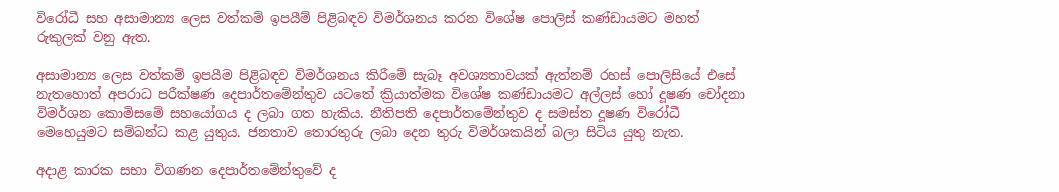විරෝධී සහ අසාමාන්‍ය ලෙස වත්කම් ඉපයීම් පිළිබඳව විමර්ශනය කරන විශේෂ පොලිස් කණ්ඩායමට මහත් රුකුලක් වනු ඇත.

අසාමාන්‍ය ලෙස වත්කම් ඉපයීම පිළිබඳව විමර්ශනය කිරීමේ සැබෑ අවශ්‍යතාවයක් ඇත්නම් රහස් පොලිසියේ එසේ නැතහොත් අපරාධ පරීක්ෂණ දෙපාර්තමේන්තුව යටතේ ක්‍රියාත්මක විශේෂ කණ්ඩායමට අල්ලස් හෝ දූෂණ චෝදනා විමර්ශන කොමිසමේ සහයෝගය ද ලබා ගත හැකිය. නීතිපති දෙපාර්තමේන්තුව ද සමස්ත දූෂණ විරෝධී මෙහෙයුමට සම්බන්ධ කළ යුතුය. ජනතාව තොරතුරු ලබා දෙන තුරු විමර්ශකයින් බලා සිටිය යුතු නැත.

අදාළ කාරක සභා විගණන දෙපාර්තමේන්තුවේ ද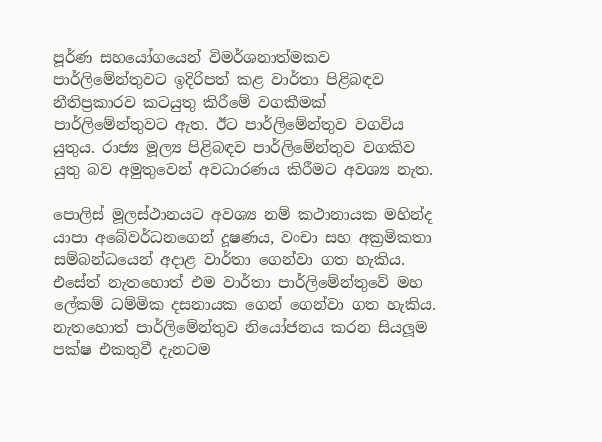පූර්ණ සහයෝගයෙන් විමර්ශනාත්මකව පාර්ලිමේන්තුවට ඉදිරිපත් කළ වාර්තා පිළිබඳව නීතිප්‍රකාරව කටයුතු කිරීමේ වගකීමක් පාර්ලිමේන්තුවට ඇත. ඊට පාර්ලිමේන්තුව වගවිය යුතුය. රාජ්‍ය මූල්‍ය පිළිබඳව පාර්ලිමේන්තුව වගකිව යුතු බව අමුතුවෙන් අවධාරණය කිරීමට අවශ්‍ය නැත.

පොලිස් මූලස්ථානයට අවශ්‍ය නම් කථානායක මහින්ද යාපා අබේවර්ධනගෙන් දූෂණය, වංචා සහ අක්‍රමිකතා සම්බන්ධයෙන් අදාළ වාර්තා ගෙන්වා ගත හැකිය. එසේත් නැතහොත් එම වාර්තා පාර්ලිමේන්තුවේ මහ ලේකම් ධම්මික දසනායක ගෙන් ගෙන්වා ගත හැකිය. නැතහොත් පාර්ලිමේන්තුව නියෝජනය කරන සියලූම පක්ෂ එකතුවී දැනටම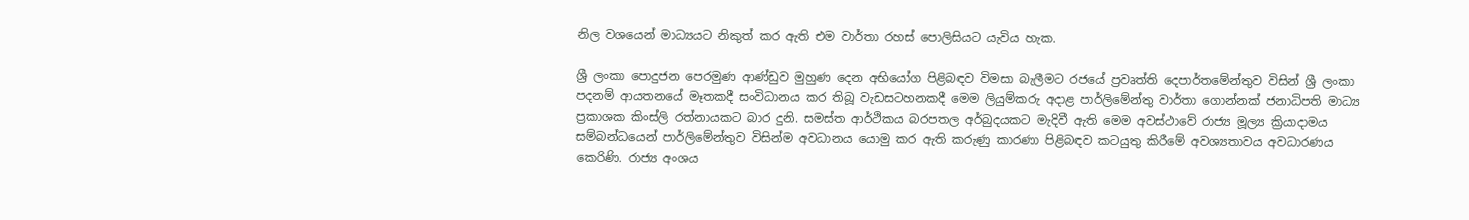නිල වශයෙන් මාධ්‍යයට නිකුත් කර ඇති එම වාර්තා රහස් පොලිසියට යැවිය හැක.

ශ්‍රී ලංකා පොදුජන පෙරමුණ ආණ්ඩුව මුහුණ දෙන අභියෝග පිළිබඳව විමසා බැලීමට රජයේ ප්‍රවෘත්ති දෙපාර්තමේන්තුව විසින් ශ්‍රී ලංකා පදනම් ආයතනයේ මෑතකදී සංවිධානය කර තිබූ වැඩසටහනකදී මෙම ලියුම්කරු අදාළ පාර්ලිමේන්තු වාර්තා ගොන්නක් ජනාධිපති මාධ්‍ය ප්‍රකාශක කිංස්ලි රත්නායකට බාර දුනි. සමස්ත ආර්ථිකය බරපතල අර්බුදයකට මැදිවී ඇති මෙම අවස්ථාවේ රාජ්‍ය මූල්‍ය ක්‍රියාදාමය සම්බන්ධයෙන් පාර්ලිමේන්තුව විසින්ම අවධානය යොමු කර ඇති කරුණු කාරණා පිළිබඳව කටයුතු කිරීමේ අවශ්‍යතාවය අවධාරණය කෙරිණි. රාජ්‍ය අංශය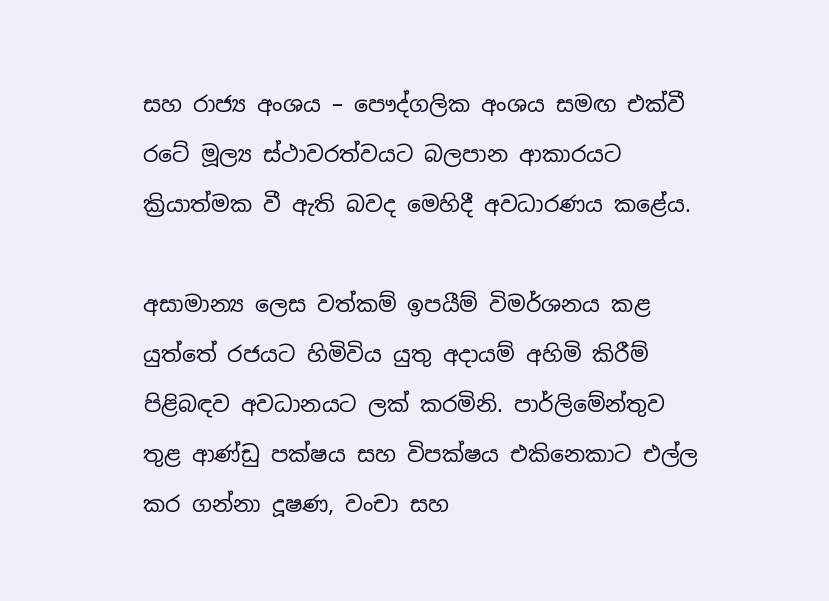සහ රාජ්‍ය අංශය – පෞද්ගලික අංශය සමඟ එක්වී රටේ මූල්‍ය ස්ථාවරත්වයට බලපාන ආකාරයට ක්‍රියාත්මක වී ඇති බවද මෙහිදී අවධාරණය කළේය.

අසාමාන්‍ය ලෙස වත්කම් ඉපයීම් විමර්ශනය කළ යුත්තේ රජයට හිමිවිය යුතු අදායම් අහිමි කිරීම් පිළිබඳව අවධානයට ලක් කරමිනි. පාර්ලිමේන්තුව තුළ ආණ්ඩු පක්ෂය සහ විපක්ෂය එකිනෙකාට එල්ල කර ගන්නා දූෂණ, වංචා සහ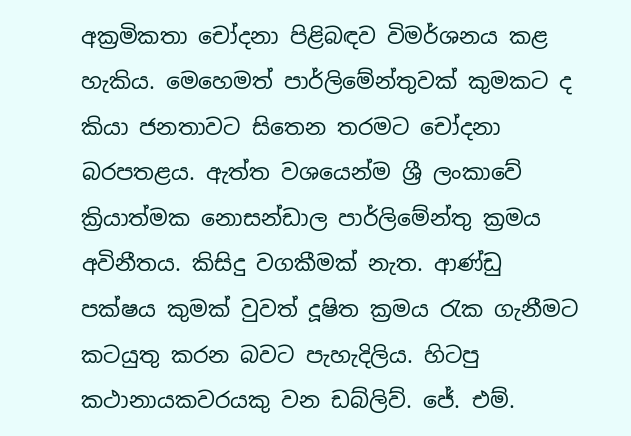අක්‍රමිකතා චෝදනා පිළිබඳව විමර්ශනය කළ හැකිය. මෙහෙමත් පාර්ලිමේන්තුවක් කුමකට ද කියා ජනතාවට සිතෙන තරමට චෝදනා බරපතළය. ඇත්ත වශයෙන්ම ශ්‍රී ලංකාවේ ක්‍රියාත්මක නොසන්ඩාල පාර්ලිමේන්තු ක්‍රමය අවිනීතය. කිසිදු වගකීමක් නැත. ආණ්ඩු පක්ෂය කුමක් වුවත් දූෂිත ක්‍රමය රැක ගැනීමට කටයුතු කරන බවට පැහැදිලිය. හිටපු කථානායකවරයකු වන ඩබ්ලිව්. ජේ. එම්.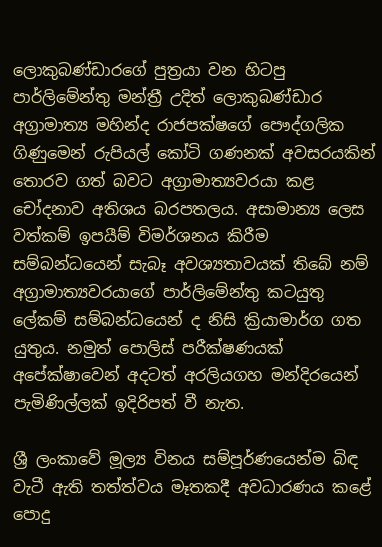ලොකුබණ්ඩාරගේ පුත්‍රයා වන හිටපු පාර්ලිමේන්තු මන්ත්‍රී උදිත් ලොකුබණ්ඩාර අග්‍රාමාත්‍ය මහින්ද රාජපක්ෂගේ පෞද්ගලික ගිණුමෙන් රුපියල් කෝටි ගණනක් අවසරයකින් තොරව ගත් බවට අග්‍රාමාත්‍යවරයා කළ චෝදනාව අතිශය බරපතලය. අසාමාන්‍ය ලෙස වත්කම් ඉපයීම් විමර්ශනය කිරීම සම්බන්ධයෙන් සැබෑ අවශ්‍යතාවයක් තිබේ නම් අග්‍රාමාත්‍යවරයාගේ පාර්ලිමේන්තු කටයුතු ලේකම් සම්බන්ධයෙන් ද නිසි ක්‍රියාමාර්ග ගත යුතුය. නමුත් පොලිස් පරීක්ෂණයක් අපේක්ෂාවෙන් අදටත් අරලියගහ මන්දිරයෙන් පැමිණිල්ලක් ඉදිරිපත් වී නැත.

ශ්‍රී ලංකාවේ මූල්‍ය විනය සම්පූර්ණයෙන්ම බිඳ වැටී ඇති තත්ත්වය මෑතකදී අවධාරණය කළේ පොදු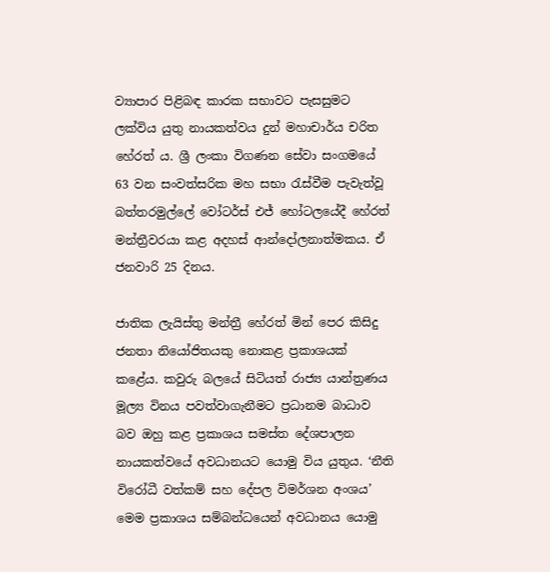ව්‍යාපාර පිළිබඳ කාරක සභාවට පැසසුමට ලක්විය යුතු නායකත්වය දුන් මහාචාර්ය චරිත හේරත් ය. ශ්‍රී ලංකා විගණන සේවා සංගමයේ 63 වන සංවත්සරික මහ සභා රැස්වීම පැවැත්වූ බත්තරමුල්ලේ වෝටර්ස් එජ් හෝටලයේදී හේරත් මන්ත්‍රීවරයා කළ අදහස් ආන්දෝලනාත්මකය. ඒ ජනවාරි 25 දිනය.

ජාතික ලැයිස්තු මන්ත්‍රී හේරත් මින් පෙර කිසිදු ජනතා නියෝජිතයකු නොකළ ප්‍රකාශයක් කළේය. කවුරු බලයේ සිටියත් රාජ්‍ය යාන්ත්‍රණය මූල්‍ය විනය පවත්වාගැනීමට ප්‍රධානම බාධාව බව ඔහු කළ ප්‍රකාශය සමස්ත දේශපාලන නායකත්වයේ අවධානයට යොමු විය යුතුය. ‘නීති විරෝධී වත්කම් සහ දේපල විමර්ශන අංශය’ මෙම ප්‍රකාශය සම්බන්ධයෙන් අවධානය යොමු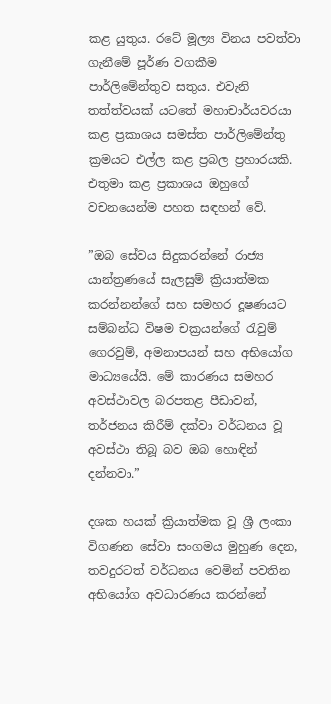කළ යුතුය. රටේ මූල්‍ය විනය පවත්වා ගැනීමේ පූර්ණ වගකීම පාර්ලිමේන්තුව සතුය. එවැනි තත්ත්වයක් යටතේ මහාචාර්යවරයා කළ ප්‍රකාශය සමස්ත පාර්ලිමේන්තු ක්‍රමයට එල්ල කළ ප්‍රබල ප්‍රහාරයකි. එතුමා කළ ප්‍රකාශය ඔහුගේ වචනයෙන්ම පහත සඳහන් වේ.

”ඔබ සේවය සිදුකරන්නේ රාජ්‍ය යාන්ත්‍රණයේ සැලසුම් ක්‍රියාත්මක කරන්නන්ගේ සහ සමහර දූෂණයට සම්බන්ධ විෂම චක්‍රයන්ගේ රැවුම් ගෙරවුම්, අමනාපයන් සහ අභියෝග මාධ්‍යයේයි. මේ කාරණය සමහර අවස්ථාවල බරපතළ පීඩාවන්, තර්ජනය කිරීම් දක්වා වර්ධනය වූ අවස්ථා තිබූ බව ඔබ හොඳින් දන්නවා.”

දශක හයක් ක්‍රියාත්මක වූ ශ්‍රී ලංකා විගණන සේවා සංගමය මුහුණ දෙන, තවදුරටත් වර්ධනය වෙමින් පවතින අභියෝග අවධාරණය කරන්නේ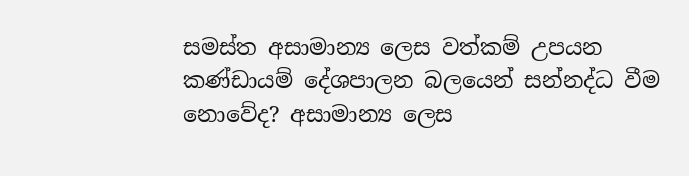සමස්ත අසාමාන්‍ය ලෙස වත්කම් උපයන කණ්ඩායම් දේශපාලන බලයෙන් සන්නද්ධ වීම නොවේද? අසාමාන්‍ය ලෙස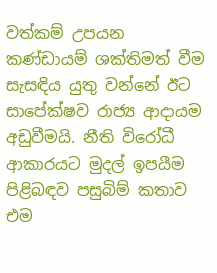වත්කම් උපයන කණ්ඩායම් ශක්තිමත් වීම සැසඳිය යුතු වන්නේ ඊට සාපේක්ෂව රාජ්‍ය ආදායම අඩුවීමයි. නීති විරෝධී ආකාරයට මුදල් ඉපයීම පිළිබඳව පසුබිම් කතාව එම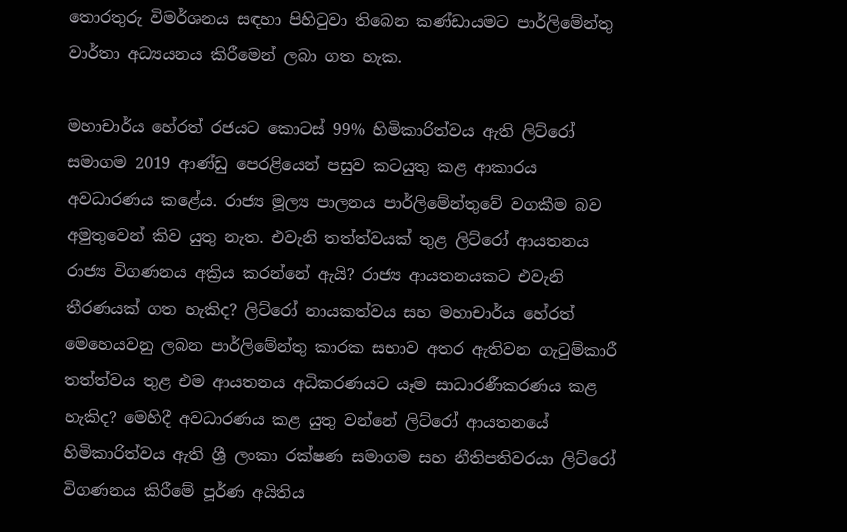තොරතුරු විමර්ශනය සඳහා පිහිටුවා තිබෙන කණ්ඩායමට පාර්ලිමේන්තු වාර්තා අධ්‍යයනය කිරීමෙන් ලබා ගත හැක.

මහාචාර්ය හේරත් රජයට කොටස් 99% හිමිකාරිත්වය ඇති ලිට්රෝ සමාගම 2019 ආණ්ඩු පෙරළියෙන් පසුව කටයුතු කළ ආකාරය අවධාරණය කළේය. රාජ්‍ය මූල්‍ය පාලනය පාර්ලිමේන්තුවේ වගකීම බව අමුතුවෙන් කිව යුතු නැත. එවැනි තත්ත්වයක් තුළ ලිට්රෝ ආයතනය රාජ්‍ය විගණනය අක්‍රිය කරන්නේ ඇයි? රාජ්‍ය ආයතනයකට එවැනි තීරණයක් ගත හැකිද? ලිට්රෝ නායකත්වය සහ මහාචාර්ය හේරත් මෙහෙයවනු ලබන පාර්ලිමේන්තු කාරක සභාව අතර ඇතිවන ගැටුම්කාරී තත්ත්වය තුළ එම ආයතනය අධිකරණයට යෑම සාධාරණීකරණය කළ හැකිද? මෙහිදී අවධාරණය කළ යුතු වන්නේ ලිට්රෝ ආයතනයේ හිමිකාරිත්වය ඇති ශ්‍රී ලංකා රක්ෂණ සමාගම සහ නීතිපතිවරයා ලිට්රෝ විගණනය කිරීමේ පූර්ණ අයිතිය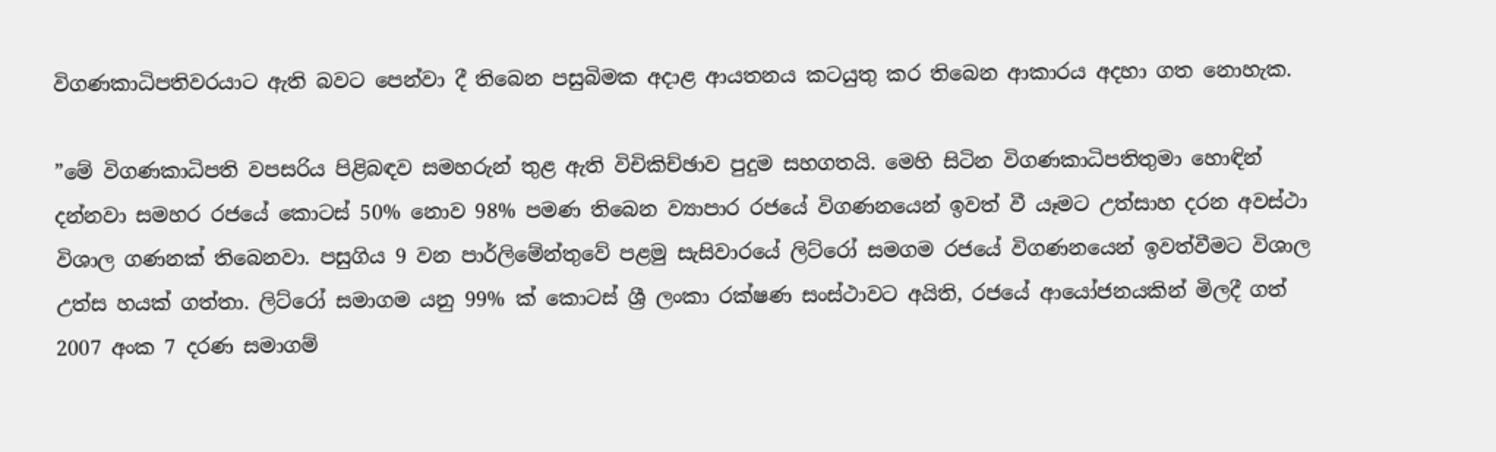විගණකාධිපතිවරයාට ඇති බවට පෙන්වා දී තිබෙන පසුබිමක අදාළ ආයතනය කටයුතු කර තිබෙන ආකාරය අදහා ගත නොහැක.

”මේ විගණකාධිපති වපසරිය පිළිබඳව සමහරුන් තුළ ඇති විචිකිච්ඡාව පුදුම සහගතයි. මෙහි සිටින විගණකාධිපතිතුමා හොඳින් දන්නවා සමහර රජයේ කොටස් 50% නොව 98% පමණ තිබෙන ව්‍යාපාර රජයේ විගණනයෙන් ඉවත් වී යෑමට උත්සාහ දරන අවස්ථා විශාල ගණනක් තිබෙනවා. පසුගිය 9 වන පාර්ලිමේන්තුවේ පළමු සැසිවාරයේ ලිට්රෝ සමගම රජයේ විගණනයෙන් ඉවත්වීමට විශාල උත්ස හයක් ගත්තා. ලිට්රෝ සමාගම යනු 99% ක් කොටස් ශ්‍රී ලංකා රක්ෂණ සංස්ථාවට අයිති, රජයේ ආයෝජනයකින් මිලදී ගත් 2007 අංක 7 දරණ සමාගම්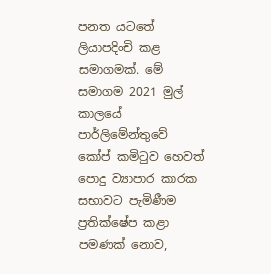පනත යටතේ ලියාපදිංචි කළ සමාගමක්. මේ සමාගම 2021 මුල් කාලයේ පාර්ලිමේන්තුවේ කෝප් කමිටුව හෙවත් පොදු ව්‍යාපාර කාරක සභාවට පැමිණීම ප්‍රතික්ෂේප කළා පමණක් නොව,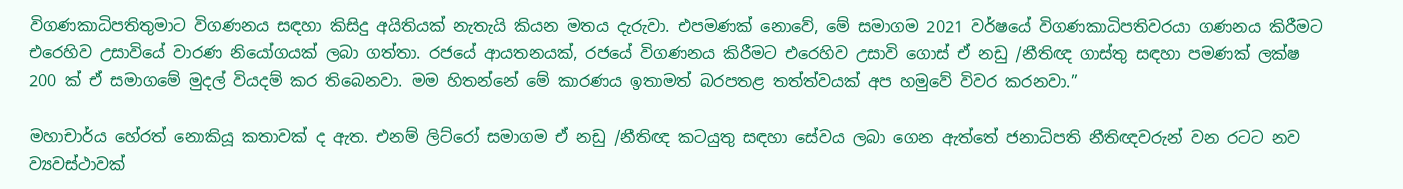විගණකාධිපතිතුමාට විගණනය සඳහා කිසිදු අයිතියක් නැතැයි කියන මතය දැරුවා. එපමණක් නොවේ, මේ සමාගම 2021 වර්ෂයේ විගණකාධිපතිවරයා ගණනය කිරීමට එරෙහිව උසාවියේ වාරණ නියෝගයක් ලබා ගත්තා. රජයේ ආයතනයක්, රජයේ විගණනය කිරීමට එරෙහිව උසාවි ගොස් ඒ නඩු /නීතිඥ ගාස්තු සඳහා පමණක් ලක්ෂ 200 ක් ඒ සමාගමේ මුදල් වියදම් කර තිබෙනවා. මම හිතන්නේ මේ කාරණය ඉතාමත් බරපතළ තත්ත්වයක් අප හමුවේ විවර කරනවා.”

මහාචාර්ය හේරත් නොකියූ කතාවක් ද ඇත. එනම් ලිට්රෝ සමාගම ඒ නඩු /නීතිඥ කටයුතු සඳහා සේවය ලබා ගෙන ඇත්තේ ජනාධිපති නීතිඥවරුන් වන රටට නව ව්‍යවස්ථාවක්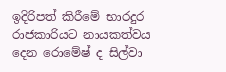ඉදිරිපත් කිරීමේ භාරදුර රාජකාරියට නායකත්වය දෙන රොමේෂ් ද සිල්වා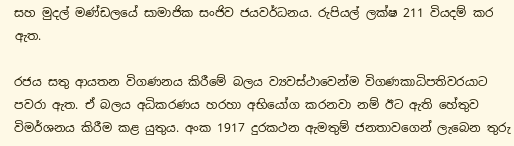සහ මුදල් මණ්ඩලයේ සාමාජික සංජිව ජයවර්ධනය. රුපියල් ලක්ෂ 211 වියදම් කර ඇත.

රජය සතු ආයතන විගණනය කිරීමේ බලය ව්‍යවස්ථාවෙන්ම විගණකාධිපතිවරයාට පවරා ඇත. ඒ බලය අධිකරණය හරහා අභියෝග කරනවා නම් ඊට ඇති හේතුව විමර්ශනය කිරීම කළ යුතුය. අංක 1917 දුරකථන ඇමතුම් ජනතාවගෙන් ලැබෙන තුරු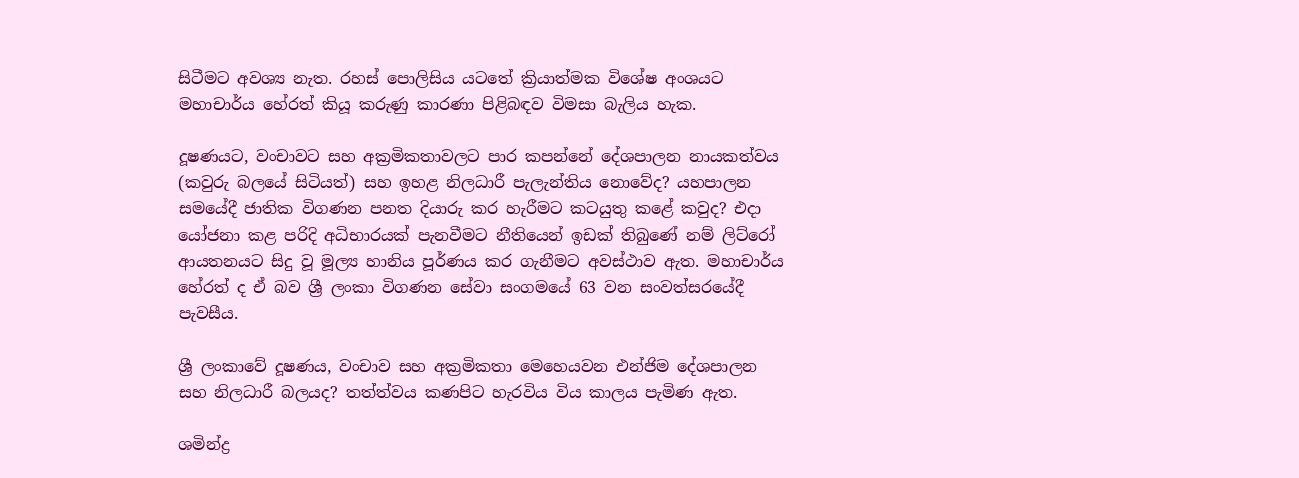සිටීමට අවශ්‍ය නැත. රහස් පොලිසිය යටතේ ක්‍රියාත්මක විශේෂ අංශයට මහාචාර්ය හේරත් කියූ කරුණු කාරණා පිළිබඳව විමසා බැලිය හැක.

දූෂණයට, වංචාවට සහ අක්‍රමිකතාවලට පාර කපන්නේ දේශපාලන නායකත්වය (කවුරු බලයේ සිටියත්) සහ ඉහළ නිලධාරී පැලැන්තිය නොවේද? යහපාලන සමයේදී ජාතික විගණන පනත දියාරු කර හැරීමට කටයුතු කළේ කවුද? එදා යෝජනා කළ පරිදි අධිභාරයක් පැනවීමට නීතියෙන් ඉඩක් තිබුණේ නම් ලිට්රෝ ආයතනයට සිදු වූ මූල්‍ය හානිය පූර්ණය කර ගැනීමට අවස්ථාව ඇත. මහාචාර්ය හේරත් ද ඒ බව ශ්‍රී ලංකා විගණන සේවා සංගමයේ 63 වන සංවත්සරයේදී පැවසීය.

ශ්‍රී ලංකාවේ දූෂණය, වංචාව සහ අක්‍රමිකතා මෙහෙයවන එන්ජිම දේශපාලන සහ නිලධාරී බලයද? තත්ත්වය කණපිට හැරවිය විය කාලය පැමිණ ඇත.

ශමින්ද්‍ර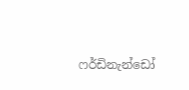ෆර්ඩිනැන්ඩෝ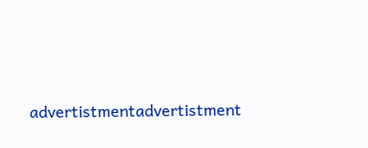advertistmentadvertistment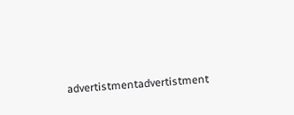advertistmentadvertistment